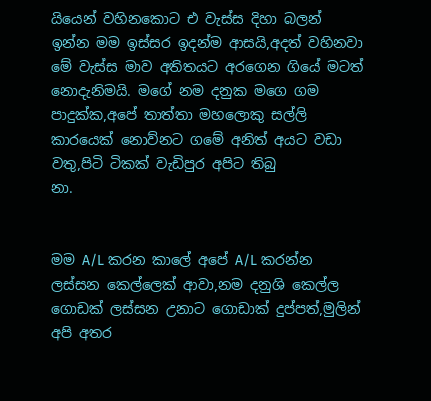යියෙන් වහිනකොට එ වැස්‌ස දිහා බලන් ඉන්න මම ඉස්‌සර ඉදන්ම ආසයි,අදත් වහිනවා මේ වැස්‌ස මාව අතිතයට අරගෙන ගියේ මටත් නොදැනිමයි. මගේ නම දනුක මගෙ ගම පාදුක්‌ක,අපේ තාත්තා මහලොකු සල්ලි කාරයෙක්‌ නොව්නට ගමේ අනිත් අයට වඩා වතු,පිටි ටිකක්‌ වැඩිපුර අපිට තිබු
නා.


මම A/L කරන කාලේ අපේ A/L කරන්න ලස්‌සන කෙල්ලෙක්‌ ආවා,නම දනුශි කෙල්ල ගොඩක්‌ ලස්‌සන උනාට ගොඩාක්‌ දුප්පත්,මුලින් අපි අතර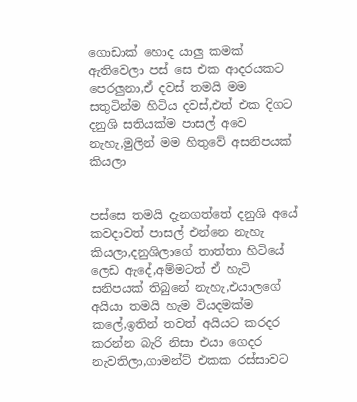ගොඩාක්‌ හොද යාලු කමක්‌ ඇතිවෙලා පස්‌ සෙ එක ආදරයකට පෙරලුනා,ඒ දවස්‌ තමයි මම සතුටින්ම හිටිය දවස්‌,එත් එක දිගට දනුශි සතියක්‌ම පාසල් අවෙ නැහැ,මුලින් මම හිතුවේ අසනිපයක්‌ කියලා


පස්‌සෙ තමයි දැනගත්තේ දනුශි අයේ කවදාවත් පාසල් එන්නෙ නැහැ කියලා,දනුශිලාගේ තාත්තා හිටියේ ලෙඩ ඇදේ,අම්මටත් ඒ හැටි සනිපයක්‌ තිබුනේ නැහැ,එයාලගේ අයියා තමයි හැම වියදමක්‌ම කලේ,ඉතින් තවත් අයියට කරදර කරන්න බැරි නිසා එයා ගෙදර නැවතිලා,ගාමන්ට්‌ එකක රස්‌සාවට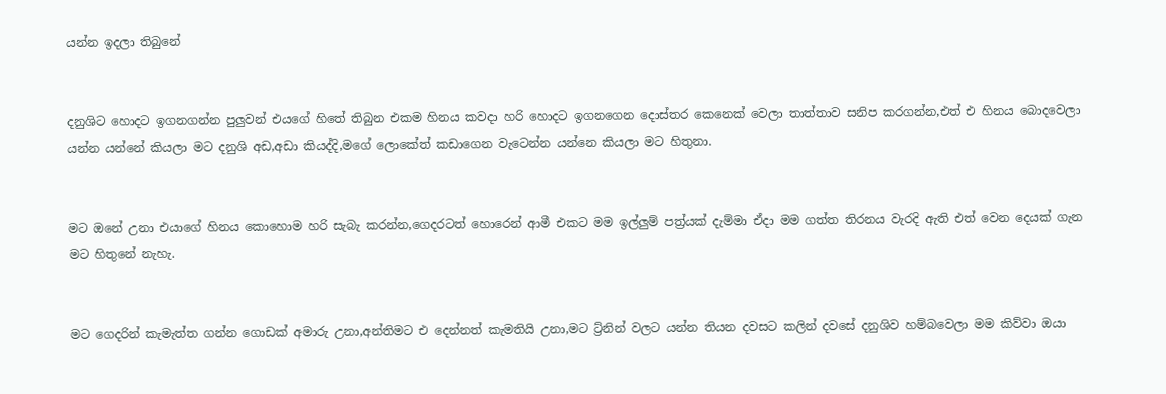යන්න ඉදලා තිබුනේ


දනුශිට හොදට ඉගනගන්න පුලුවන් එයගේ හිතේ තිබුන එකම හිනය කවදා හරි හොදට ඉගනගෙන දොස්‌තර කෙනෙක්‌ වෙලා තාත්තාව සනිප කරගන්න,එත් එ හිනය බොදවෙලා යන්න යන්නේ කියලා මට දනුශි අඩ,අඩා කියද්දි,මගේ ලොකේත් කඩාගෙන වැටෙන්න යන්නෙ කියලා මට හිතුනා.


මට ඔනේ උනා එයාගේ හිනය කොහොම හරි සැබැ කරන්න,ගෙදරටත් හොරෙන් ආමී එකට මම ඉල්ලුම් පත්‍ර්යක්‌ දැම්මා ඒදා මම ගත්ත තිරනය වැරදි ඇති එත් වෙන දෙයක්‌ ගැන මට හිතුනේ නැහැ.


මට ගෙදරින් කැමැත්ත ගන්න ගොඩක්‌ අමාරු උනා,අන්තිමට එ දෙන්නත් කැමතියි උනා,මට ට්‍ර්නින් වලට යන්න තියන දවසට කලින් දවසේ දනුශිව හම්බවෙලා මම කිව්වා ඔයා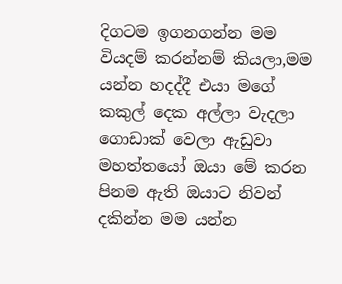දිගටම ඉගනගන්න මම වියදම් කරන්නම් කියලා,මම යන්න හදද්දී එයා මගේ කකුල් දෙක අල්ලා වැදලා ගොඩාක්‌ වෙලා ඇඩුවා මහත්තයෝ ඔයා මේ කරන පිනම ඇති ඔයාට නිවන් දකින්න මම යන්න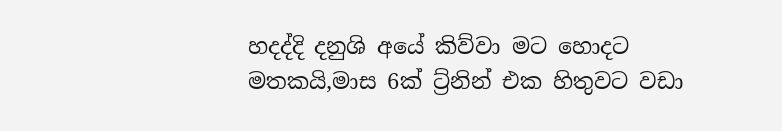හදද්දි දනුශි අයේ කිව්වා මට හොදට මතකයි,මාස 6ක්‌ ට්‍ර්නින් එක හිතුවට වඩා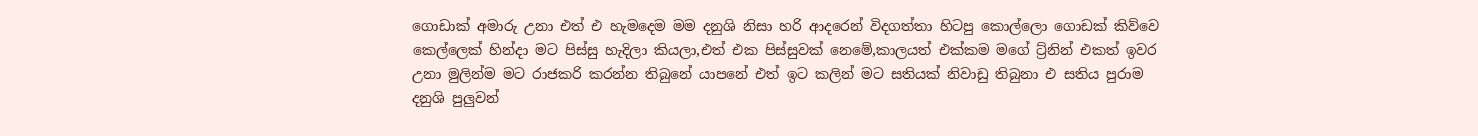ගොඩාක්‌ අමාරු උනා එත් එ හැමදෙම මම දනුශි නිසා හරි ආදරෙන් විදගත්තා හිටපු කොල්ලො ගොඩක්‌ කිව්වෙ කෙල්ලෙක්‌ හින්දා මට පිස්‌සු හැදිලා කියලා,එත් එක පිස්‌සුවක්‌ නෙමේ,කාලයත් එක්‌කම මගේ ට්‍ර්නින් එකත් ඉවර උනා මුලින්ම මට රාජකරි කරන්න තිබුනේ යාපනේ එත් ඉට කලින් මට සතියක්‌ නිවාඩු තිබුනා එ සතිය පුරාම දනුශි පුලුවන්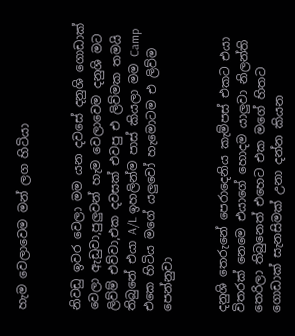හැම වෙලාවෙම මන් ලග හිටියා


නිවඩු ඉවර වෙලා මම යන දවසේ දනුශි ගොඩාක්‌ වෙලා ඇඩුවා,පුලුවන් හැම වෙලාවෙම දනුශි මට ලිව්ම් එව්වා,එක දවසක්‌ එවපු එ ලිව්මක තමයි තිබුනේ එයා A/L ඉහලින්ම පාස්‌ කියලා මම Camp එකෙ හිටිය මගේ යලුවෝ හැමොටම එ ලිව්ම පෙන්නුවා


දනුශි තෙරුනේ පෙරාදෙනිය කැම්පස්‌ එකට එයා විතරක්‌ නෙමෙ එයාගේ හොදම යාලුවා නිලන්ති තෙරිලා තිබුනෙත් එහෙට එක මගේ හිතට ගොඩාක්‌ සැනසිමක්‌ උනා දන්න කියන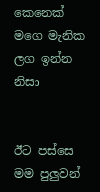කෙනෙක්‌ මගෙ මැනික ලග ඉන්න නිසා


ඊට පස්‌සෙ මම පුලුවන්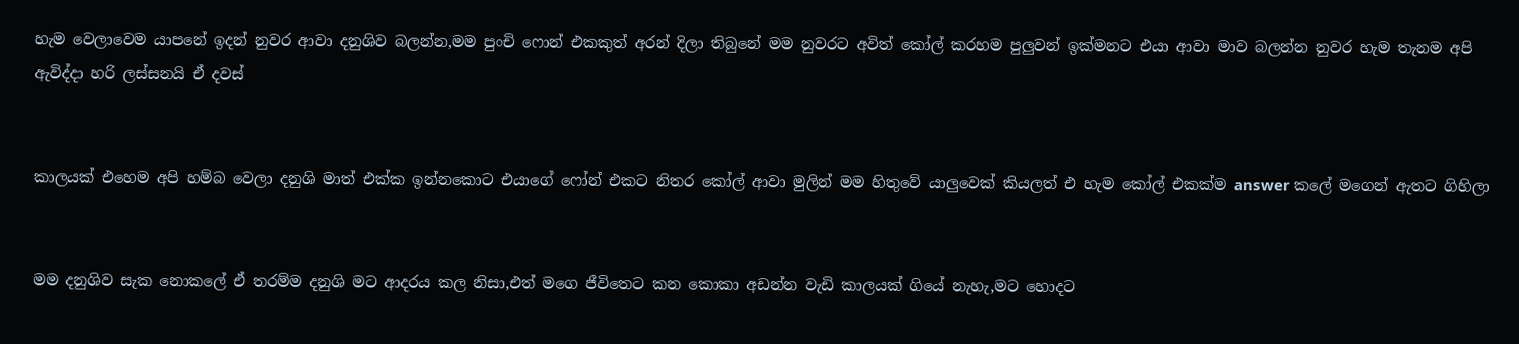හැම වෙලාවෙම යාපනේ ඉදන් නුවර ආවා දනුශිව බලන්න,මම පුංචි ෆොන් එකකුත් අරන් දිලා තිබුනේ මම නුවරට අවිත් කෝල් කරහම පුලුවන් ඉක්‌මනට එයා ආවා මාව බලන්න නුවර හැම තැනම අපි ඇවිද්දා හරි ලස්‌සනයි ඒ දවස්‌


කාලයක්‌ එහෙම අපි හම්බ වෙලා දනුශි මාත් එක්‌ක ඉන්නකොට එයාගේ ෆෝන් එකට නිතර කෝල් ආවා මුලින් මම හිතුවේ යාලුවෙක්‌ කියලත් එ හැම කෝල් එකක්‌ම answer කලේ මගෙන් ඇතට ගිහිලා


මම දනුශිව සැක නොකලේ ඒ තරම්ම දනුශි මට ආදරය කල නිසා,එත් මගෙ ජීවිතෙට කන කොකා අඩන්න වැඩි කාලයක්‌ ගියේ නැහැ,මට හොදට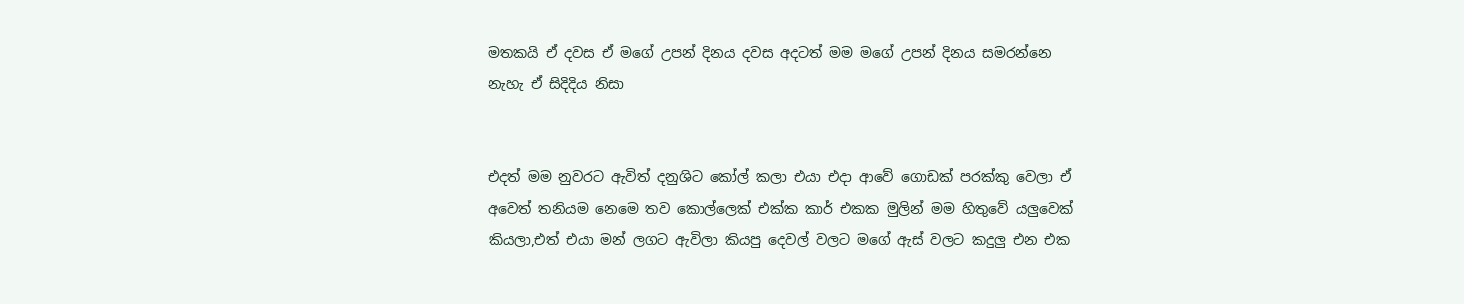මතකයි ඒ දවස ඒ මගේ උපන් දිනය දවස අදටත් මම මගේ උපන් දිනය සමරන්නෙ නැහැ ඒ සිදිදිය නිසා


එදත් මම නුවරට ඇවිත් දනුශිට කෝල් කලා එයා එදා ආවේ ගොඩක්‌ පරක්‌කු වෙලා ඒ අවෙත් තනියම නෙමෙ තව කොල්ලෙක්‌ එක්‌ක කාර් එකක මුලින් මම හිතුවේ යලුවෙක්‌ කියලා,එත් එයා මන් ලගට ඇවිලා කියපු දෙවල් වලට මගේ ඇස්‌ වලට කදුලු එන එක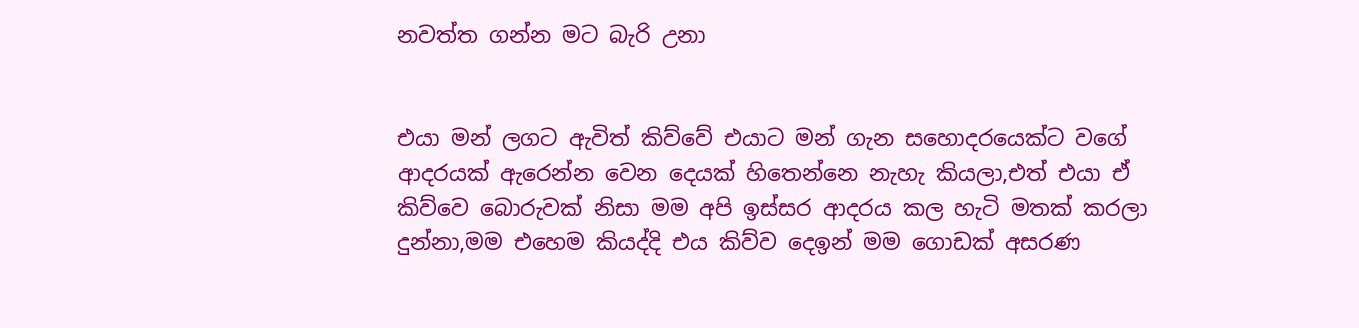නවත්ත ගන්න මට බැරි උනා


එයා මන් ලගට ඇවිත් කිව්වේ එයාට මන් ගැන සහොදරයෙක්‌ට වගේ ආදරයක්‌ ඇරෙන්න වෙන දෙයක්‌ හිතෙන්නෙ නැහැ කියලා,එත් එයා ඒ කිව්වෙ බොරුවක්‌ නිසා මම අපි ඉස්‌සර ආදරය කල හැටි මතක්‌ කරලා දුන්නා,මම එහෙම කියද්දි එය කිව්ව දෙඉන් මම ගොඩක්‌ අසරණ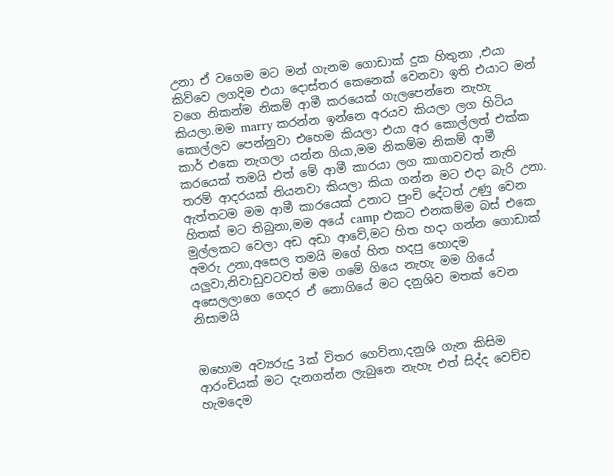උනා ඒ වගෙම මට මන් ගැනම ගොඩාක්‌ දුක හිතුනා ,එයා කිව්වෙ ලගදිම එයා දොස්‌තර කෙනෙක්‌ වෙනවා ඉති එයාට මන් වගෙ නිකන්ම නිකම් ආමී කරයෙක්‌ ගැලපෙන්නෙ නැහැ කියලා.මම marry කරන්න ඉන්නෙ අරයව කියලා ලග හිටිය කොල්ලව පෙන්නුවා එහෙම කියලා එයා අර කොල්ලත් එක්‌ක කාර් එකෙ නැගලා යන්න ගියා,මම නිකම්ම නිකම් ආමී කරයෙක්‌ තමයි එත් මේ ආමී කාරයා ලග කාගාවවත් නැති තරම් ආදරයක්‌ තියනවා කියලා කියා ගන්න මට එදා බැරි උනා. ඇත්තටම මම ආමී කාරයෙක්‌ උනාට පුංචි දේටත් උණු වෙන හිතක්‌ මට තිබුනා,මම අයේ camp එකට එනකම්ම බස්‌ එකෙ මුල්ලකට වෙලා අඩ අඩා ආවේ,මට හිත හදා ගන්න ගොඩාක්‌ අමරු උනා,අසෙල තමයි මගේ හිත හදපු හොදම යලුවා,නිවාඩුවටවත් මම ගමේ ගියෙ නැහැ මම ගියේ අසෙලලාගෙ ගෙදර ඒ නොගියේ මට දනුශිව මතක්‌ වෙන නිසාමයි


ඔහොම අව්‍යරුදු 3ක්‌ විතර ගෙව්නා,දනුශි ගැන කිසිම ආරංචියක්‌ මට දැනගන්න ලැබුනෙ නැහැ එත් සිද්ද වෙච්ච හැමදෙම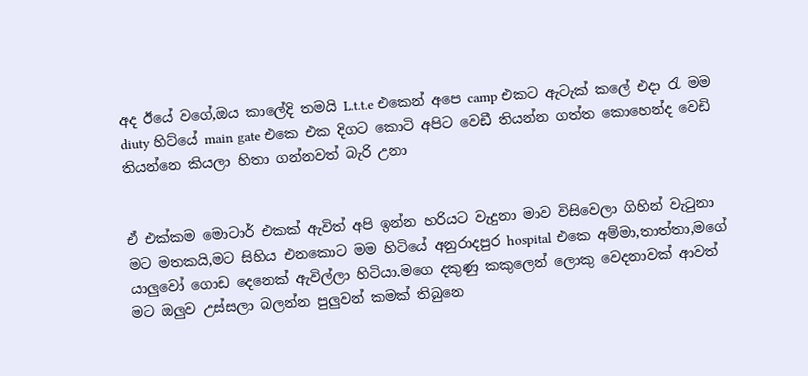අද ඊයේ වගේ,ඔය කාලේදි තමයි L.t.t.e එකෙන් අපෙ camp එකට ඇටැක්‌ කලේ එදා රැ මම diuty හිට්‌යේ main gate එකෙ එක දිගට කොටි අපිට වෙඩී තියන්න ගත්ත කොහෙන්ද වෙඩි තියන්නෙ කියලා හිතා ගන්නවත් බැරි උනා


ඒ එක්‌කම මොටාර් එකක්‌ ඇවිත් අපි ඉන්න හරියට වැදුනා මාව විසිවෙලා ගිහින් වැටුනා මට මතකයි,මට සිහිය එනකොට මම හිටියේ අනුරාදපුර hospital එකෙ අම්මා,තාත්තා,මගේ යාලුවෝ ගොඩ දෙනෙක්‌ ඇවිල්ලා හිටියා.මගෙ දකුණු කකුලෙන් ලොකු වෙදනාවක්‌ ආවත් මට ඔලුව උස්‌සලා බලන්න පුලුවන් කමක්‌ තිබුනෙ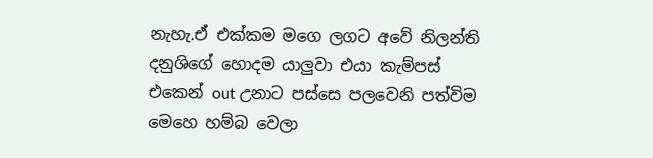නැහැ.ඒ එක්‌කම මගෙ ලගට අවේ නිලන්ති දනුශිගේ හොදම යාලුවා එයා කැම්පස්‌ එකෙන් out උනාට පස්‌සෙ පලවෙනි පත්විම මෙහෙ හම්බ වෙලා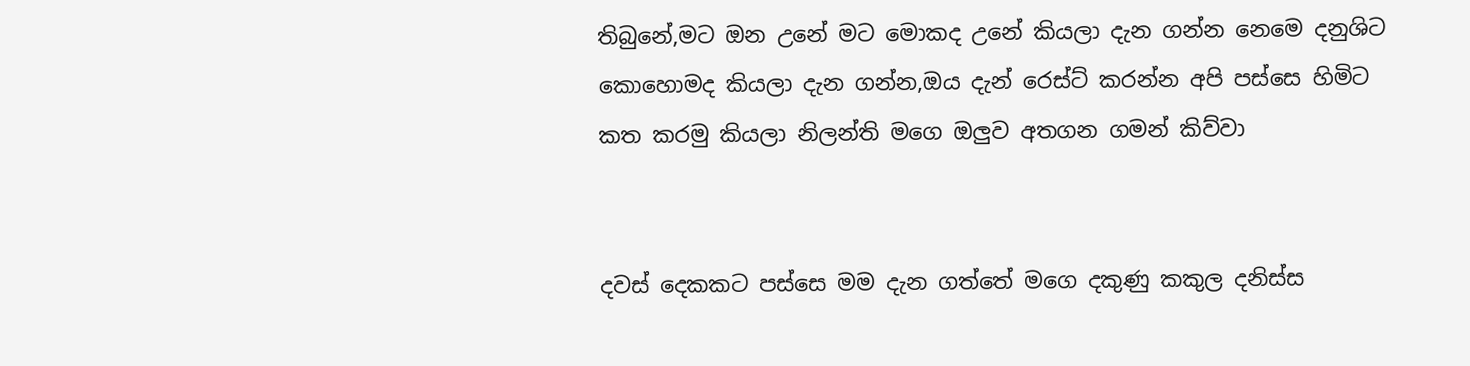තිබුනේ,මට ඔන උනේ මට මොකද උනේ කියලා දැන ගන්න නෙමෙ දනුශිට කොහොමද කියලා දැන ගන්න,ඔය දැන් රෙස්‌ට්‌ කරන්න අපි පස්‌සෙ හිමිට කත කරමු කියලා නිලන්ති මගෙ ඔලුව අතගන ගමන් කිව්වා


දවස්‌ දෙකකට පස්‌සෙ මම දැන ගත්තේ මගෙ දකුණු කකුල දනිස්‌ස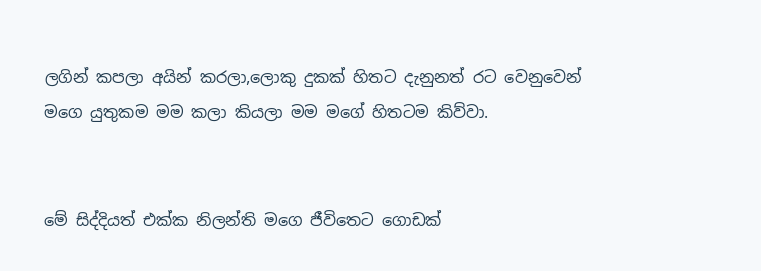ලගින් කපලා අයින් කරලා,ලොකු දුකක්‌ හිතට දැනුනත් රට වෙනුවෙන් මගෙ යුතුකම මම කලා කියලා මම මගේ හිතටම කිව්වා.


මේ සිද්දියත් එක්‌ක නිලන්ති මගෙ ජීවිතෙට ගොඩක්‌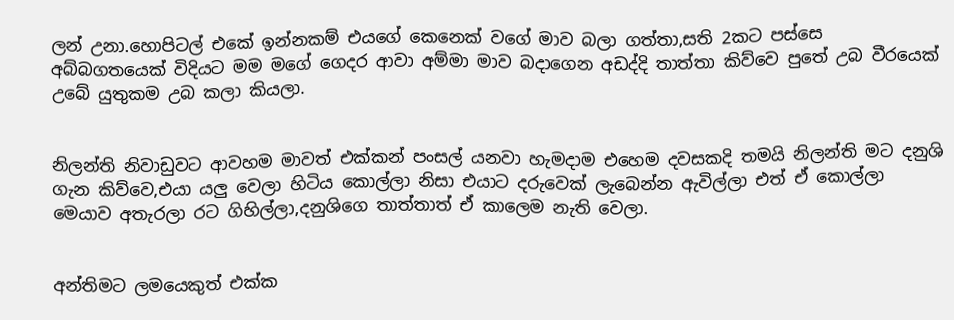ලන් උනා.හොපිටල් එකේ ඉන්නකම් එයගේ කෙනෙක්‌ වගේ මාව බලා ගත්තා,සති 2කට පස්‌සෙ අබ්බගතයෙක්‌ විදියට මම මගේ ගෙදර ආවා අම්මා මාව බදාගෙන අඩද්දි තාත්තා කිව්වෙ පුතේ උබ වීරයෙක්‌ උබේ යුතුකම උබ කලා කියලා.


නිලන්ති නිවාඩුවට ආවහම මාවත් එක්‌කන් පංසල් යනවා හැමදාම එහෙම දවසකදි තමයි නිලන්ති මට දනුශි ගැන කිව්වෙ,එයා යලු වෙලා හිටිය කොල්ලා නිසා එයාට දරුවෙක්‌ ලැබෙන්න ඇවිල්ලා එත් ඒ කොල්ලා මෙයාව අතැරලා රට ගිහිල්ලා,දනුශිගෙ තාත්තාත් ඒ කාලෙම නැති වෙලා.


අන්තිමට ලමයෙකුත් එක්‌ක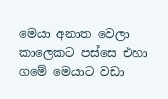මෙයා අනාත වෙලා කාලෙකට පස්‌සෙ එහා ගමේ මෙයාට වඩා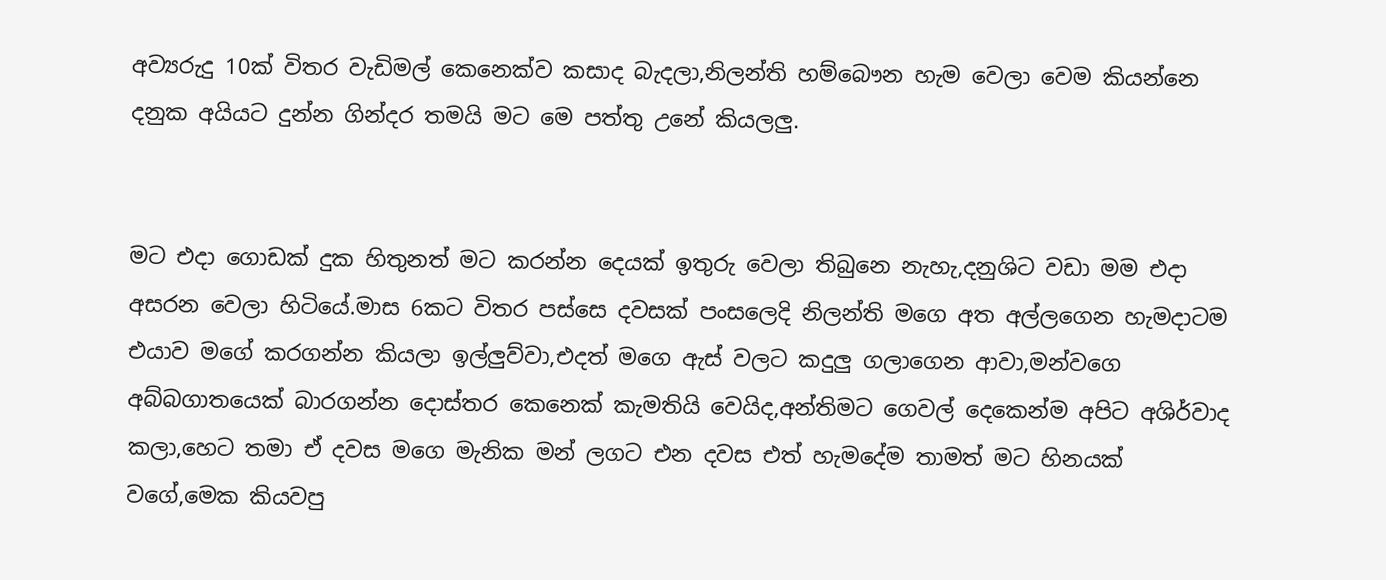අව්‍යරුදු 10ක්‌ විතර වැඩිමල් කෙනෙක්‌ව කසාද බැදලා,නිලන්ති හම්බෞන හැම වෙලා වෙම කියන්නෙ දනුක අයියට දුන්න ගින්දර තමයි මට මෙ පත්තු උනේ කියලලු.


මට එදා ගොඩක්‌ දුක හිතුනත් මට කරන්න දෙයක්‌ ඉතුරු වෙලා තිබුනෙ නැහැ,දනුශිට වඩා මම එදා අසරන වෙලා හිටියේ.මාස 6කට විතර පස්‌සෙ දවසක්‌ පංසලෙදි නිලන්ති මගෙ අත අල්ලගෙන හැමදාටම එයාව මගේ කරගන්න කියලා ඉල්ලුව්වා,එදත් මගෙ ඇස්‌ වලට කදුලු ගලාගෙන ආවා,මන්වගෙ අබ්බගාතයෙක්‌ බාරගන්න දොස්‌තර කෙනෙක්‌ කැමතියි වෙයිද,අන්තිමට ගෙවල් දෙකෙන්ම අපිට අශිර්වාද කලා,හෙට තමා ඒ දවස මගෙ මැනික මන් ලගට එන දවස එත් හැමදේම තාමත් මට හිනයක්‌ වගේ,මෙක කියවපු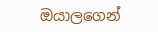ඔයාලගෙන්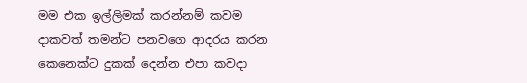මම එක ඉල්ලිමක්‌ කරන්නම් කවම දාකවත් තමන්ට පනවගෙ ආදරය කරන කෙනෙක්‌ට දුකක්‌ දෙන්න එපා කවදා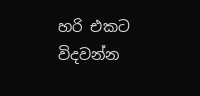හරි එකට විදවන්න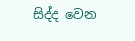සිද්ද වෙන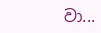වා...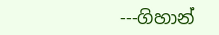---ගිහාන්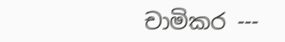චාමිකර ---